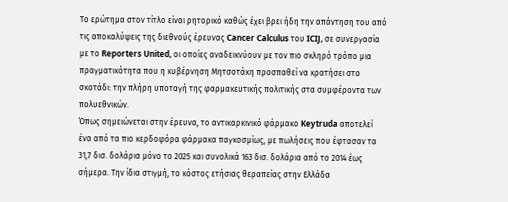Το ερώτημα στον τίτλο είναι ρητορικό καθώς έχει βρει ήδη την απάντηση του από τις αποκαλύψεις της διεθνούς έρευνας Cancer Calculus του ICIJ, σε συνεργασία με το Reporters United, οι οποίες αναδεικνύουν με τον πιο σκληρό τρόπο μια πραγματικότητα που η κυβέρνηση Μητσοτάκη προσπαθεί να κρατήσει στο σκοτάδι: την πλήρη υποταγή της φαρμακευτικής πολιτικής στα συμφέροντα των πολυεθνικών.
Όπως σημειώνεται στην έρευνα, το αντικαρκινικό φάρμακο Keytruda αποτελεί ένα από τα πιο κερδοφόρα φάρμακα παγκοσμίως, με πωλήσεις που έφτασαν τα 31,7 δισ. δολάρια μόνο το 2025 και συνολικά 163 δισ. δολάρια από το 2014 έως σήμερα. Την ίδια στιγμή, το κόστος ετήσιας θεραπείας στην Ελλάδα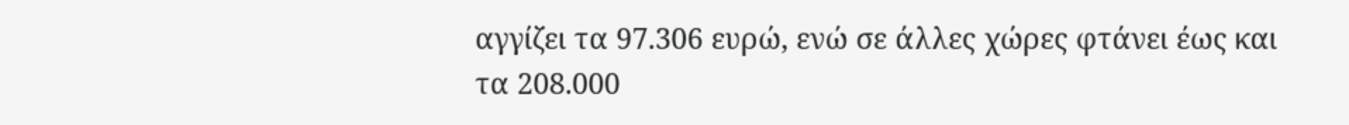αγγίζει τα 97.306 ευρώ, ενώ σε άλλες χώρες φτάνει έως και τα 208.000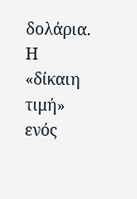δολάρια.
Η «δίκαιη τιμή» ενός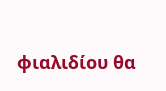φιαλιδίου θα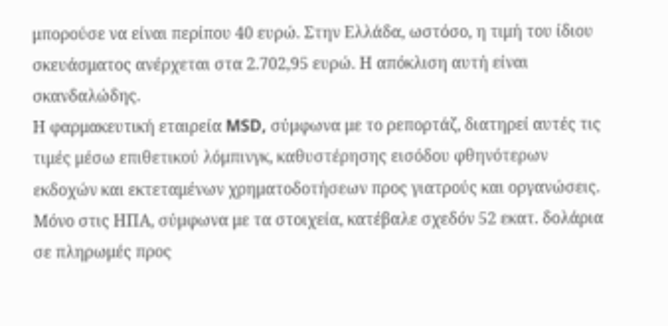μπορούσε να είναι περίπου 40 ευρώ. Στην Ελλάδα, ωστόσο, η τιμή του ίδιου σκευάσματος ανέρχεται στα 2.702,95 ευρώ. Η απόκλιση αυτή είναι σκανδαλώδης.
Η φαρμακευτική εταιρεία MSD, σύμφωνα με το ρεπορτάζ, διατηρεί αυτές τις τιμές μέσω επιθετικού λόμπινγκ, καθυστέρησης εισόδου φθηνότερων εκδοχών και εκτεταμένων χρηματοδοτήσεων προς γιατρούς και οργανώσεις. Μόνο στις ΗΠΑ, σύμφωνα με τα στοιχεία, κατέβαλε σχεδόν 52 εκατ. δολάρια σε πληρωμές προς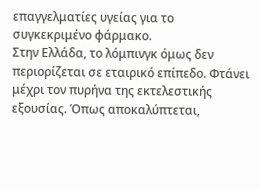επαγγελματίες υγείας για το συγκεκριμένο φάρμακο.
Στην Ελλάδα, το λόμπινγκ όμως δεν περιορίζεται σε εταιρικό επίπεδο. Φτάνει μέχρι τον πυρήνα της εκτελεστικής εξουσίας. Όπως αποκαλύπτεται,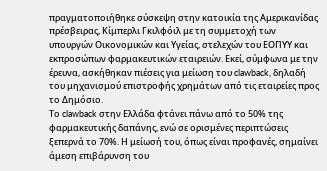πραγματοποιήθηκε σύσκεψη στην κατοικία της Αμερικανίδας πρέσβειρας, Κίμπερλι Γκιλφόιλ με τη συμμετοχή των υπουργών Οικονομικών και Υγείας, στελεχών του ΕΟΠΥΥ και εκπροσώπων φαρμακευτικών εταιρειών. Εκεί, σύμφωνα με την έρευνα, ασκήθηκαν πιέσεις για μείωση του clawback, δηλαδή του μηχανισμού επιστροφής χρημάτων από τις εταιρείες προς το Δημόσιο.
Το clawback στην Ελλάδα φτάνει πάνω από το 50% της φαρμακευτικής δαπάνης, ενώ σε ορισμένες περιπτώσεις ξεπερνά το 70%. Η μείωσή του, όπως είναι προφανές, σημαίνει άμεση επιβάρυνση του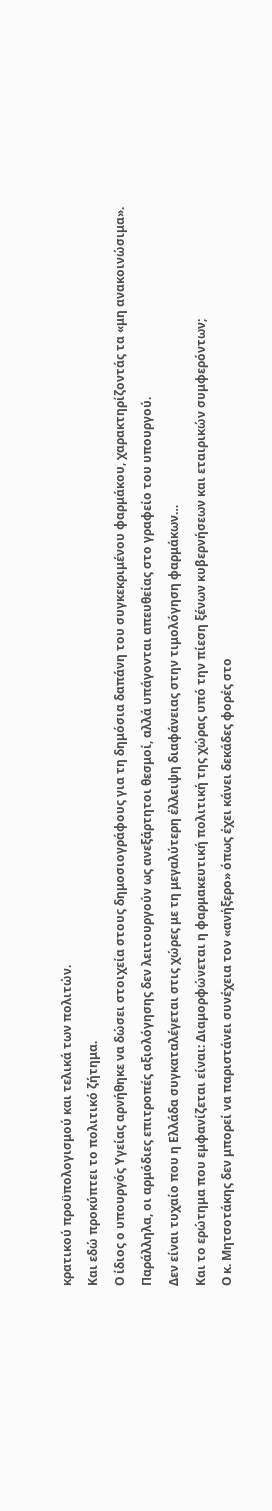κρατικού προϋπολογισμού και τελικά των πολιτών.
Και εδώ προκύπτει το πολιτικό ζήτημα.
Ο ίδιος ο υπουργός Υγείας αρνήθηκε να δώσει στοιχεία στους δημοσιογράφους για τη δημόσια δαπάνη του συγκεκριμένου φαρμάκου, χαρακτηρίζοντάς τα «μη ανακοινώσιμα». Παράλληλα, οι αρμόδιες επιτροπές αξιολόγησης δεν λειτουργούν ως ανεξάρτητοι θεσμοί, αλλά υπάγονται απευθείας στο γραφείο του υπουργού.
Δεν είναι τυχαίο που η Ελλάδα συγκαταλέγεται στις χώρες με τη μεγαλύτερη έλλειψη διαφάνειας στην τιμολόγηση φαρμάκων…
Και το ερώτημα που εμφανίζεται είναι: Διαμορφώνεται η φαρμακευτική πολιτική της χώρας υπό την πίεση ξένων κυβερνήσεων και εταιρικών συμφερόντων;
Ο κ. Μητσοτάκης δεν μπορεί να παριστάνει συνέχεια τον «ανήξερο» όπως έχει κάνει δεκάδες φορές στο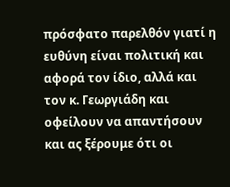πρόσφατο παρελθόν γιατί η ευθύνη είναι πολιτική και αφορά τον ίδιο, αλλά και τον κ. Γεωργιάδη και οφείλουν να απαντήσουν και ας ξέρουμε ότι οι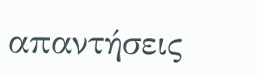απαντήσεις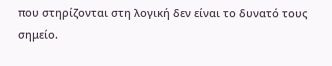που στηρίζονται στη λογική δεν είναι το δυνατό τους σημείο.